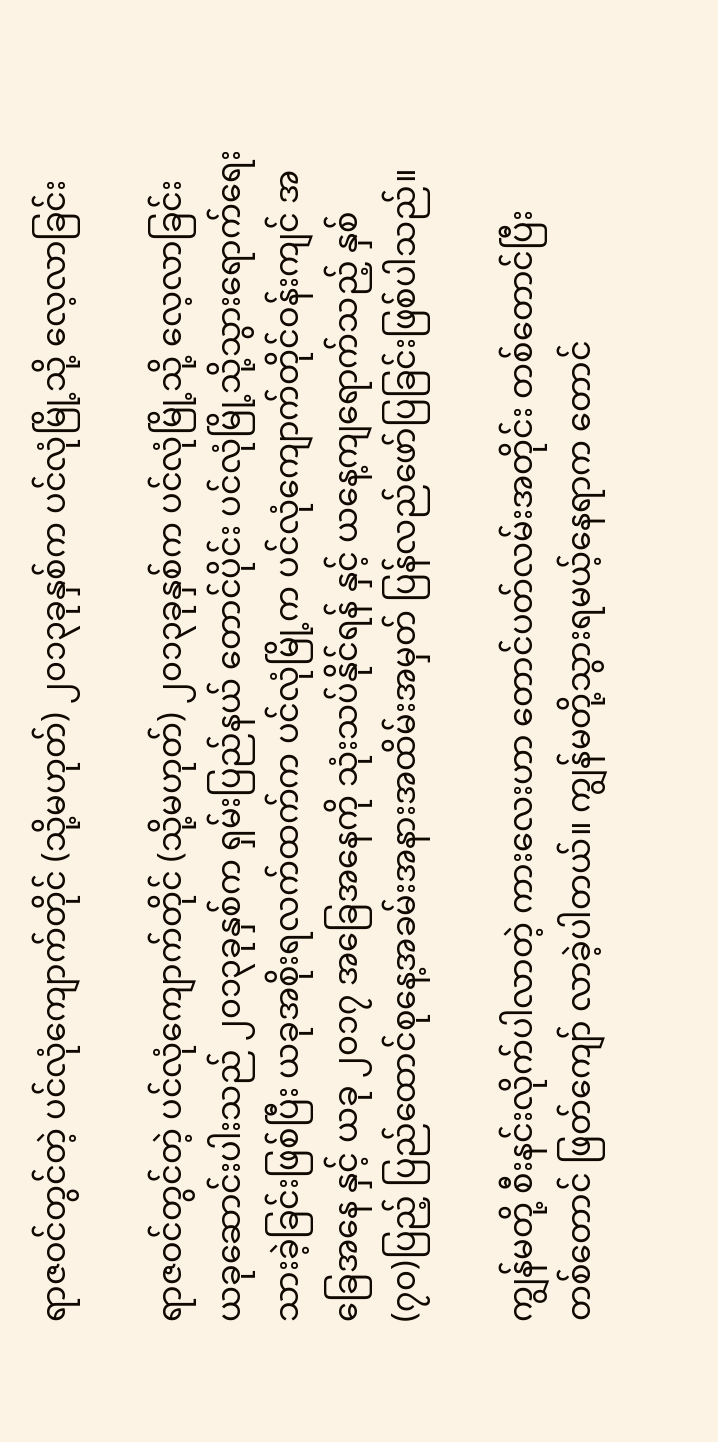ရာဇဝင်တွင်တဲ့ ပင်လုံကျောက်တိုင် (သို့မဟုတ်) ၂၀၁၃ခုနှစ်က ပင်လုံမြို့သို့ လေ့လာခြင်း

ရာဇဝင်တွင်တဲ့ ပင်လုံကျောက်တိုင် (သို့မဟုတ်) ၂၀၁၃ခုနှစ်က ပင်လုံမြို့သို့ လေ့လာခြင်း
ယခုဆောင်းပါးသည် ၂၀၁၃ခုနှစ်က ရှမ်းပြည်နယ် တောင်ပိုင်း ပင်လုံမြို့သို့သွားရောက်ရေးသားခဲ့ခြင်းဖြစ်ပြီး ယခုအစိုးရလက်ထက်က ပင်လုံမြို့က ပင်လုံကျောက်တိုင်ဝန်းကျင် အခြေအနေ နှင့် ယခု ၂၀၁၇ အခြေအနေကို သုံးသပ်နိုင်ရန် နှင့် ယနေ့ကျရောက်သည့် နှစ် (၇၀)ပြည့် ပြည်ထောင်စုနေ့အခမ်းအနားအထိမ်းအမှတ် ပြန်လည်ဖော်ပြခြင်းဖြစ်ပါသည်။

ကျွန်မတို့ စီးနင်းလိုက်ပါလာတဲ့ ကားလေးဟာ တောင်ပတ်လမ်းအတိုင်း တစ်တောင်ပြီး တစ်တောင် ဖြတ်ကျော် လာခဲ့ပါတယ်။ ကျွန်မတို့သွားရမယ့်နေရာက တောင်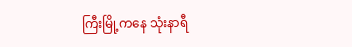ကြီးမြို့ကနေ သုံးနာရီ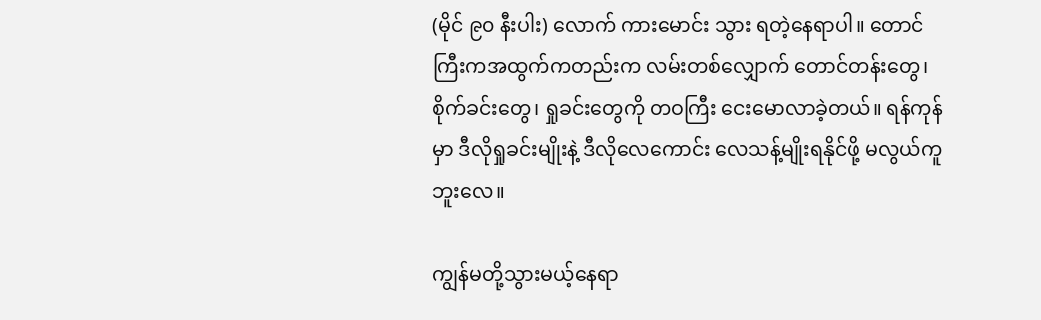(မိုင် ၉၀ နီးပါး) လောက် ကားမောင်း သွား ရတဲ့နေရာပါ။ တောင်ကြီးကအထွက်ကတည်းက လမ်းတစ်လျှောက် တောင်တန်းတွေ၊ စိုက်ခင်းတွေ၊ ရှုခင်းတွေကို တဝကြီး ငေးမောလာခဲ့တယ်။ ရန်ကုန်မှာ ဒီလိုရှုခင်းမျိုးနဲ့ ဒီလိုလေကောင်း လေသန့်မျိုးရနိုင်ဖို့ မလွယ်ကူဘူးလေ။

ကျွန်မတို့သွားမယ့်နေရာ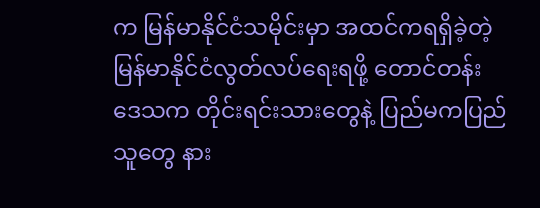က မြန်မာနိုင်ငံသမိုင်းမှာ အထင်ကရရှိခဲ့တဲ့ မြန်မာနိုင်ငံလွတ်လပ်ရေးရဖို့ တောင်တန်း
ဒေသက တိုင်းရင်းသားတွေနဲ့ ပြည်မကပြည်သူတွေ နား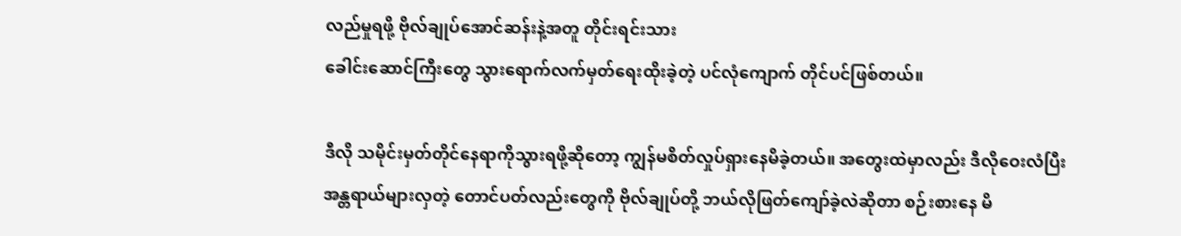လည်မှုရဖို့ ဗိုလ်ချုပ်အောင်ဆန်းနဲ့အတူ တိုင်းရင်းသား
ခေါင်းဆောင်ကြီးတွေ သွားရောက်လက်မှတ်ရေးထိုးခဲ့တဲ့ ပင်လုံကျောက် တိုင်ပင်ဖြစ်တယ်။

ဒီလို သမိုင်းမှတ်တိုင်နေရာကိုသွားရဖို့ဆိုတော့ ကျွန်မစိတ်လှုပ်ရှားနေမိခဲ့တယ်။ အတွေးထဲမှာလည်း ဒီလိုဝေးလံပြီး အန္တရာယ်များလှတဲ့ တောင်ပတ်လည်းတွေကို ဗိုလ်ချုပ်တို့ ဘယ်လိုဖြတ်ကျော်ခဲ့လဲဆိုတာ စဉ်းစားနေ မိ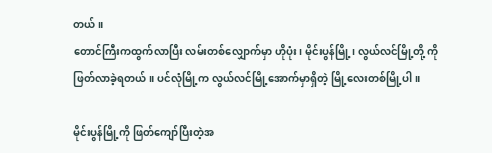တယ်။
တောင်ကြီးကထွက်လာပြီး လမ်းတစ်လျှောက်မှာ ဟိုပုံး၊ မိုင်းပွန်မြို့၊ လွယ်လင်မြို့တို့ ကိုဖြတ်လာခဲ့ရတယ်။ ပင်လုံမြို့က လွယ်လင်မြို့အောက်မှာရှိတဲ့ မြို့လေးတစ်မြို့ပါ။

မိုင်းပွန်မြို့ကို ဖြတ်ကျော်ပြီးတဲ့အ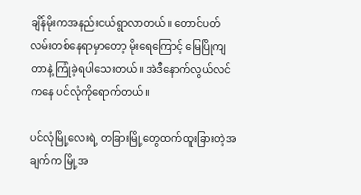ချိန်မိုးကအနည်းငယ်ရွာလာတယ်။ တောင်ပတ်လမ်းတစ်နေရာမှာတော့ မိုးရေကြောင့် မြေပြိုကျတာနဲ့ ကြုံခဲ့ရပါသေးတယ်။ အဲဒီနောက်လွယ်လင်ကနေ ပင်လုံကိုရောက်တယ်။

ပင်လုံမြို့လေးရဲ့ တခြားမြို့တွေထက်ထူးခြားတဲ့အချက်က မြို့အ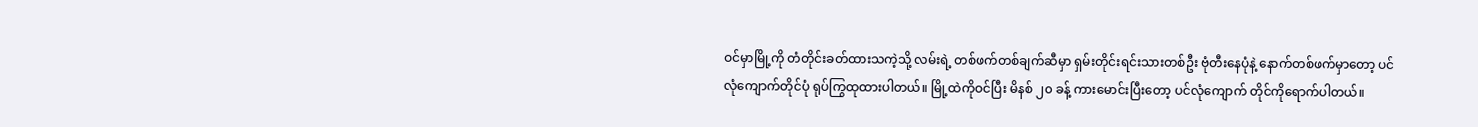ဝင်မှာမြို့ကို တံတိုင်းခတ်ထားသကဲ့သို့ လမ်းရဲ့ တစ်ဖက်တစ်ချက်ဆီမှာ ရှမ်းတိုင်းရင်းသားတစ်ဦး ဗုံတီးနေပုံနဲ့ နောက်တစ်ဖက်မှာတော့ ပင်လုံကျောက်တိုင်ပုံ ရုပ်ကြွထုထားပါတယ်။ မြို့ထဲကိုဝင်ပြီး မိနစ် ၂၀ ခန့် ကားမောင်းပြီးတော့ ပင်လုံကျောက် တိုင်ကိုရောက်ပါတယ်။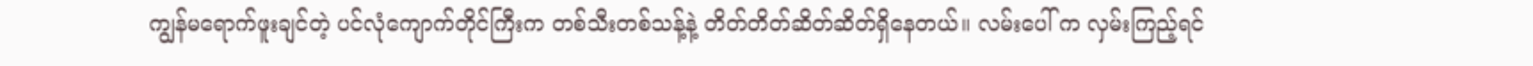ကျွန်မရောက်ဖူးချင်တဲ့ ပင်လုံကျောက်တိုင်ကြီးက တစ်သီးတစ်သန့်နဲ့ တိတ်တိတ်ဆိတ်ဆိတ်ရှိနေတယ်။ လမ်းပေါ် က လှမ်းကြည့်ရင်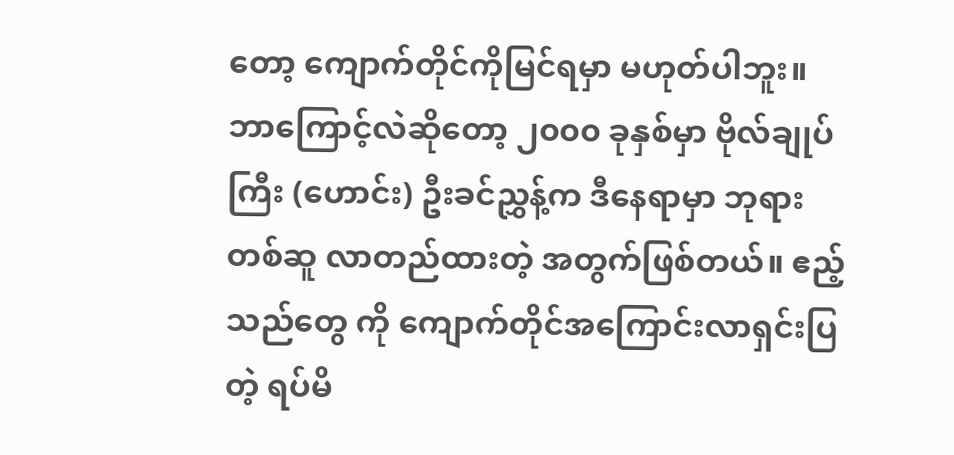တော့ ကျောက်တိုင်ကိုမြင်ရမှာ မဟုတ်ပါဘူး။ ဘာကြောင့်လဲဆိုတော့ ၂၀၀၀ ခုနှစ်မှာ ဗိုလ်ချုပ်ကြီး (ဟောင်း) ဦးခင်ညွှန့်က ဒီနေရာမှာ ဘုရားတစ်ဆူ လာတည်ထားတဲ့ အတွက်ဖြစ်တယ်။ ဧည့်သည်တွေ ကို ကျောက်တိုင်အကြောင်းလာရှင်းပြတဲ့ ရပ်မိ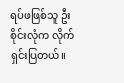ရပ်ဖဖြစ်သူ ဦးစိုင်းလုံက လိုက်ရှင်းပြတယ်။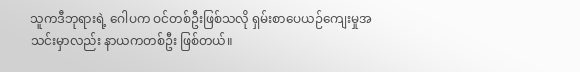သူကဒီဘုရားရဲ့ ဂေါပက ဝင်တစ်ဦးဖြစ်သလို ရှမ်းစာပေယဉ်ကျေးမှုအသင်းမှာလည်း နာယကတစ်ဦး ဖြစ်တယ်။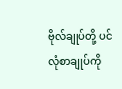ဗိုလ်ချုပ်တို့ ပင်လုံစာချုပ်ကို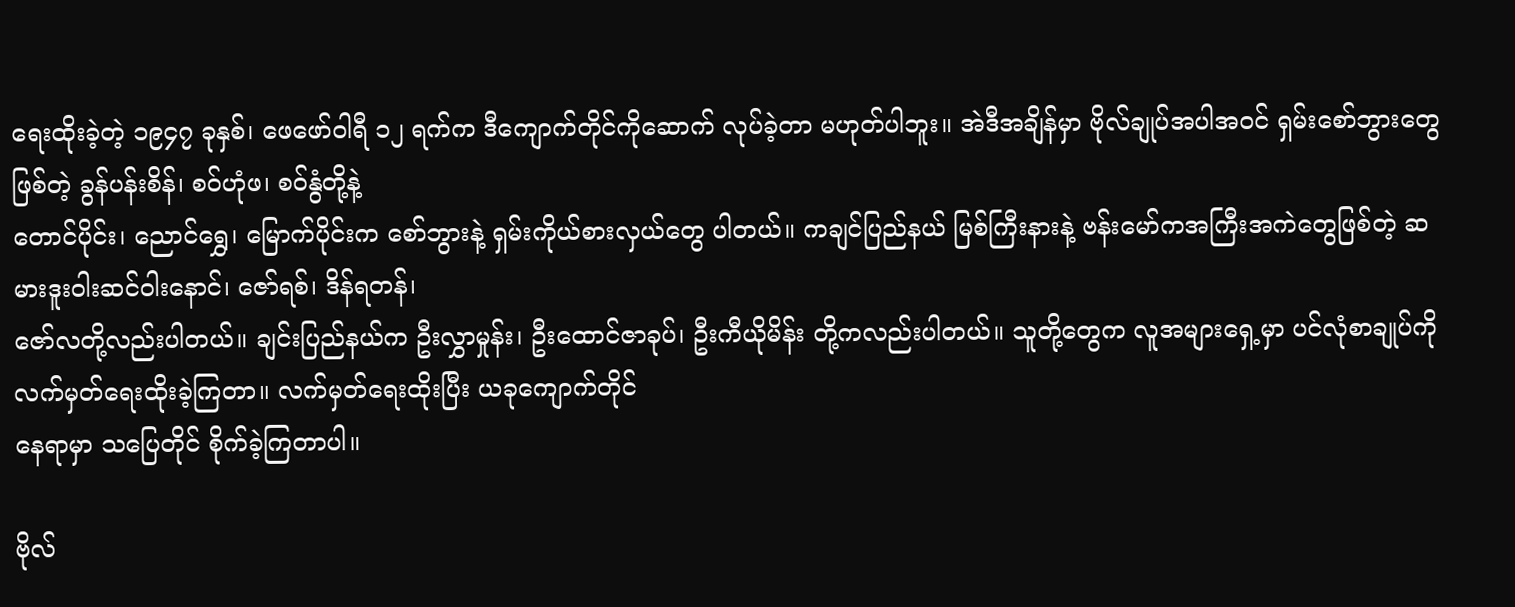ရေးထိုးခဲ့တဲ့ ၁၉၄၇ ခုနှစ်၊ ဖေဖော်ဝါရီ ၁၂ ရက်က ဒီကျောက်တိုင်ကိုဆောက် လုပ်ခဲ့တာ မဟုတ်ပါဘူး။ အဲဒီအချိန်မှာ ဗိုလ်ချုပ်အပါအဝင် ရှမ်းစော်ဘွားတွေဖြစ်တဲ့ ခွန်ပန်းစိန်၊ စဝ်ဟုံဖ၊ စဝ်နွံတို့နဲ့
တောင်ပိုင်း၊ ညောင်ရွှေ၊ မြောက်ပိုင်းက စော်ဘွားနဲ့ ရှမ်းကိုယ်စားလှယ်တွေ ပါတယ်။ ကချင်ပြည်နယ် မြစ်ကြီးနားနဲ့ ဗန်းမော်ကအကြီးအကဲတွေဖြစ်တဲ့ ဆမားဒူးဝါးဆင်ဝါးနောင်၊ ဇော်ရစ်၊ ဒိန်ရတန်၊
ဇော်လတို့လည်းပါတယ်။ ချင်းပြည်နယ်က ဦးလွှာမှုန်း၊ ဦးထောင်ဇာခုပ်၊ ဦးကီယိုမိန်း တို့ကလည်းပါတယ်။ သူတို့တွေက လူအများရှေ့မှာ ပင်လုံစာချုပ်ကို လက်မှတ်ရေးထိုးခဲ့ကြတာ။ လက်မှတ်ရေးထိုးပြီး ယခုကျောက်တိုင်
နေရာမှာ သပြေတိုင် စိုက်ခဲ့ကြတာပါ။

ဗိုလ်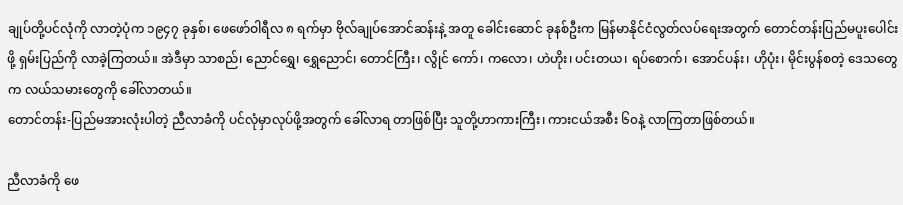ချုပ်တို့ပင်လုံကို လာတဲ့ပုံက ၁၉၄၇ ခုနှစ်၊ ဖေဖော်ဝါရီလ ၈ ရက်မှာ ဗိုလ်ချုပ်အောင်ဆန်းနဲ့ အတူ ခေါင်းဆောင် ခုနစ်ဦးက မြန်မာနိုင်ငံလွတ်လပ်ရေးအတွက် တောင်တန်းပြည်မပူးပေါင်းဖို့ ရှမ်းပြည်ကို လာခဲ့ကြတယ်။ အဲဒီမှာ သာစည်၊ ညောင်ရွှေ၊ ရွှေညောင်၊ တောင်ကြီး၊ လွိုင် ကော်၊ ကလော၊ ဟဲဟိုး၊ ပင်းတယ၊ ရပ်စောက်၊ အောင်ပန်း၊ ဟိုပုံး၊ မိုင်းပွန်စတဲ့ ဒေသတွေက လယ်သမားတွေကို ခေါ်လာတယ်။
တောင်တန်း-ပြည်မအားလုံးပါတဲ့ ညီလာခံကို ပင်လုံမှာလုပ်ဖို့အတွက် ခေါ်လာရ တာဖြစ်ပြီး သူတို့ဟာကားကြီး၊ ကားငယ်အစီး ၆၀နဲ့ လာကြတာဖြစ်တယ်။

ညီလာခံကို ဖေ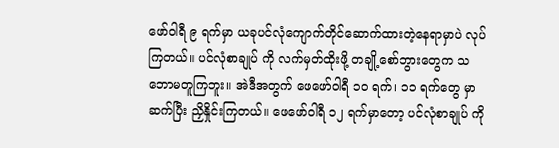ဖော်ဝါရီ ၉ ရက်မှာ ယခုပင်လုံကျောက်တိုင်ဆောက်ထားတဲ့နေရာမှာပဲ လုပ်ကြတယ်။ ပင်လုံစာချုပ် ကို လက်မှတ်ထိုးဖို့ တချို့စော်ဘွားတွေက သဘောမတူကြဘူး။ အဲဒီအတွက် ဖေဖော်ဝါရီ ၁၀ ရက်၊ ၁၁ ရက်တွေ မှာ ဆက်ပြီး ညှိနှိုင်းကြတယ်။ ဖေဖော်ဝါရီ ၁၂ ရက်မှာတော့ ပင်လုံစာချုပ် ကို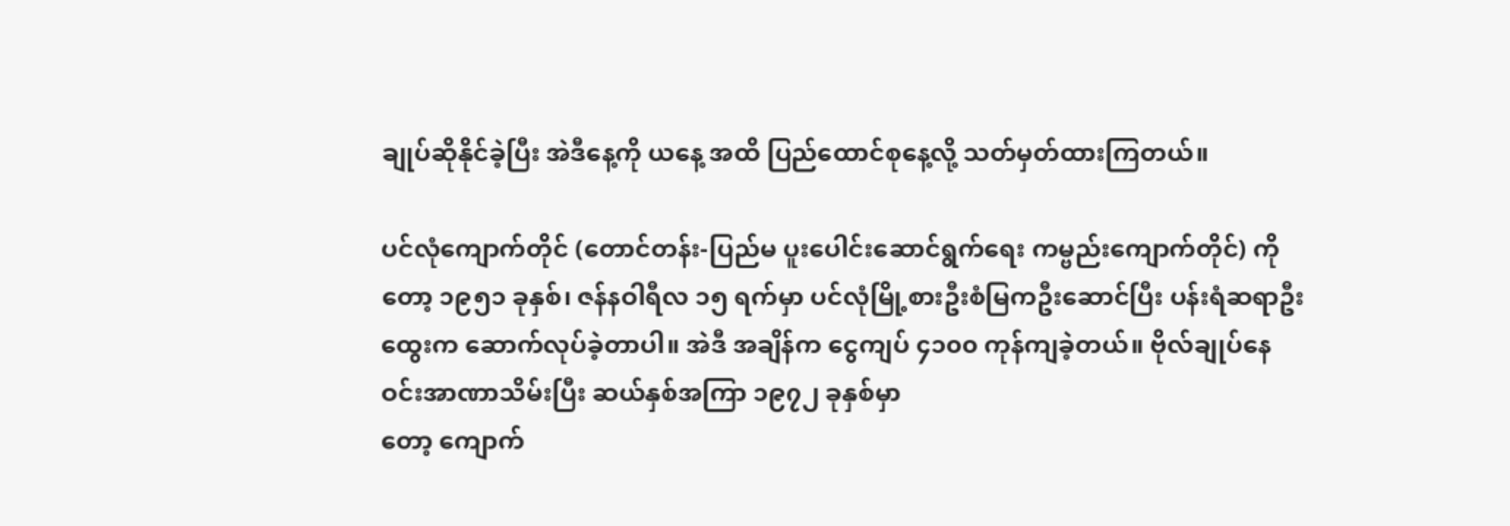ချုပ်ဆိုနိုင်ခဲ့ပြီး အဲဒီနေ့ကို ယနေ့ အထိ ပြည်ထောင်စုနေ့လို့ သတ်မှတ်ထားကြတယ်။

ပင်လုံကျောက်တိုင် (တောင်တန်း-ပြည်မ ပူးပေါင်းဆောင်ရွက်ရေး ကမ္ဗည်းကျောက်တိုင်) ကိုတော့ ၁၉၅၁ ခုနှစ်၊ ဇန်နဝါရီလ ၁၅ ရက်မှာ ပင်လုံမြို့စားဦးစံမြကဦးဆောင်ပြီး ပန်းရံဆရာဦးထွေးက ဆောက်လုပ်ခဲ့တာပါ။ အဲဒီ အချိန်က ငွေကျပ် ၄၁၀၀ ကုန်ကျခဲ့တယ်။ ဗိုလ်ချုပ်နေဝင်းအာဏာသိမ်းပြီး ဆယ်နှစ်အကြာ ၁၉၇၂ ခုနှစ်မှာ
တော့ ကျောက်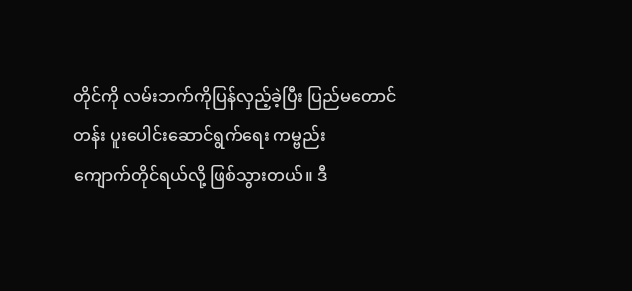တိုင်ကို လမ်းဘက်ကိုပြန်လှည့်ခဲ့ပြီး ပြည်မတောင်တန်း ပူးပေါင်းဆောင်ရွက်ရေး ကမ္ဗည်း
ကျောက်တိုင်ရယ်လို့ ဖြစ်သွားတယ်။ ဒီ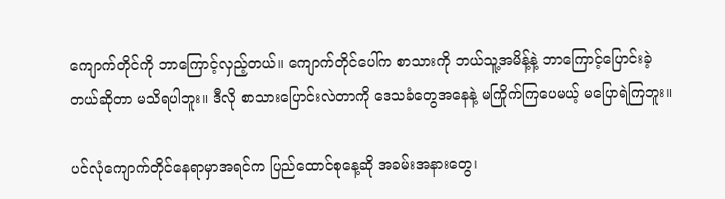ကျောက်တိုင်ကို ဘာကြောင့်လှည့်တယ်။ ကျောက်တိုင်ပေါ်က စာသားကို ဘယ်သူ့အမိန့်နဲ့ ဘာကြောင့်ပြောင်းခဲ့တယ်ဆိုတာ မသိရပါဘူး။ ဒီလို စာသားပြောင်းလဲတာကို ဒေသခံတွေအနေနဲ့ မကြိုက်ကြပေမယ့် မပြောရဲကြဘူး။

ပင်လုံကျောက်တိုင်နေရာမှာအရင်က ပြည်ထောင်စုနေ့ဆို အခမ်းအနားတွေ၊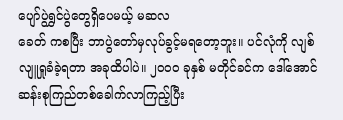ပျော်ပွဲရွှင်ပွဲတွေရှိပေမယ့် မဆလ
ခေတ် ကစပြီး ဘာပွဲတော်မှလုပ်ခွင့်မရတော့ဘူး။ ပင်လုံကို လျစ်လျူရှုခံခဲ့ရတာ အခုထိပါပဲ။ ၂၀၀၀ ခုနှစ် မတိုင်ခင်က ဒေါ်အောင်ဆန်းစုကြည်တစ်ခေါက်လာကြည့်ပြီး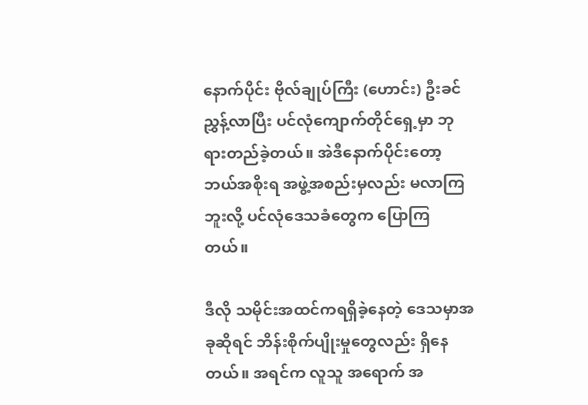နောက်ပိုင်း ဗိုလ်ချုပ်ကြီး (ဟောင်း) ဦးခင်ညွှန့်လာပြီး ပင်လုံကျောက်တိုင်ရှေ့မှာ ဘုရားတည်ခဲ့တယ်။ အဲဒီနောက်ပိုင်းတော့ ဘယ်အစိုးရ အဖွဲ့အစည်းမှလည်း မလာကြ ဘူးလို့ ပင်လုံဒေသခံတွေက ပြောကြတယ်။

ဒီလို သမိုင်းအထင်ကရရှိခဲ့နေတဲ့ ဒေသမှာအခုဆိုရင် ဘိန်းစိုက်ပျိုးမှုတွေလည်း ရှိနေတယ်။ အရင်က လူသူ အရောက် အ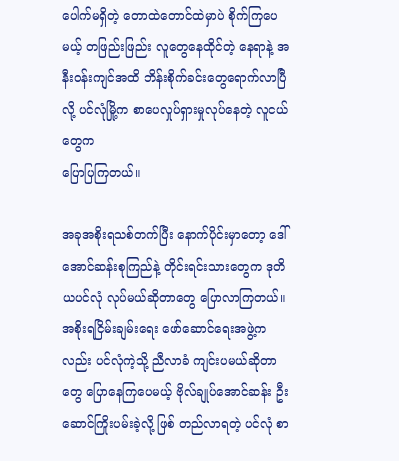ပေါက်မရှိတဲ့ တောထဲတောင်ထဲမှာပဲ စိုက်ကြပေမယ့် တဖြည်းဖြည်း လူတွေနေထိုင်တဲ့ နေရာနဲ့ အနီးဝန်းကျင်အထိ ဘိန်းစိုက်ခင်းတွေရောက်လာပြီလို့ ပင်လုံမြို့က စာပေလှုပ်ရှားမှုလုပ်နေတဲ့ လူငယ်တွေက
ပြောပြကြတယ်။

အခုအစိုးရသစ်တက်ပြီး နောက်ပိုင်းမှာတော့ ဒေါ်အောင်ဆန်းစုကြည်နဲ့ တိုင်းရင်းသားတွေက ဒုတိယပင်လုံ လုပ်မယ်ဆိုတာတွေ ပြောလာကြတယ်။ အစိုးရငြိမ်းချမ်းရေး ဖော်ဆောင်ရေးအဖွဲ့ကလည်း ပင်လုံကဲ့သို့ ညီလာခံ ကျင်းပမယ်ဆိုတာတွေ ပြောနေကြပေမယ့် ဗိုလ်ချုပ်အောင်ဆန်း ဦးဆောင်ကြိုးပမ်းခဲ့လို့ ဖြစ် တည်လာရတဲ့ ပင်လုံ စာ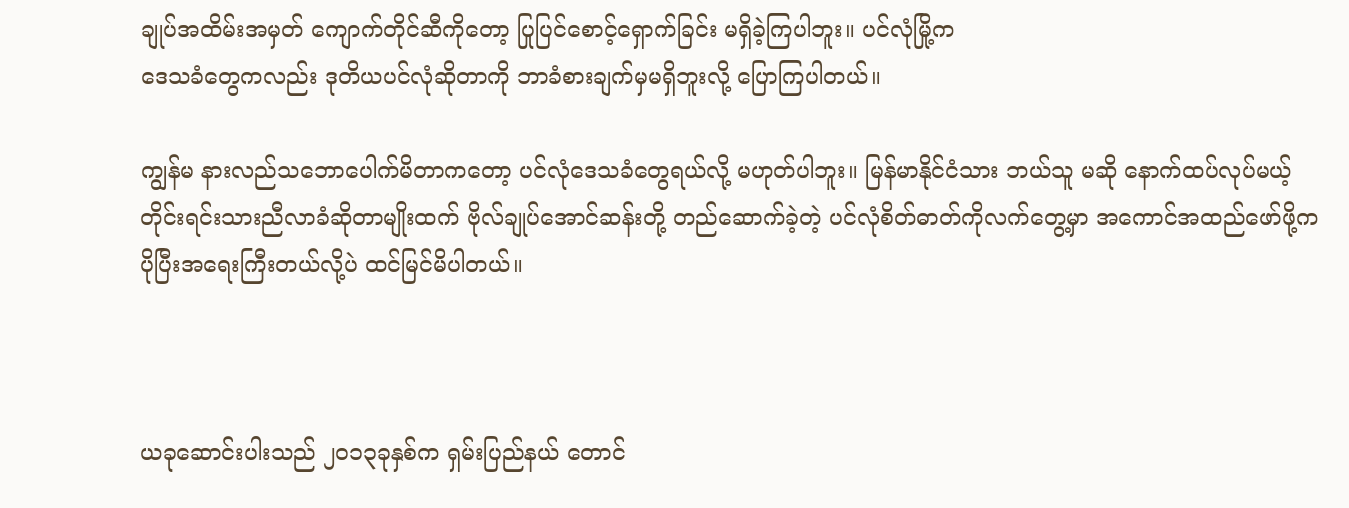ချုပ်အထိမ်းအမှတ် ကျောက်တိုင်ဆီကိုတော့ ပြုပြင်စောင့်ရှောက်ခြင်း မရှိခဲ့ကြပါဘူး။ ပင်လုံမြို့က
ဒေသခံတွေကလည်း ဒုတိယပင်လုံဆိုတာကို ဘာခံစားချက်မှမရှိဘူးလို့ ပြောကြပါတယ်။

ကျွန်မ နားလည်သဘောပေါက်မိတာကတော့ ပင်လုံဒေသခံတွေရယ်လို့ မဟုတ်ပါဘူး။ မြန်မာနိုင်ငံသား ဘယ်သူ မဆို နောက်ထပ်လုပ်မယ့် တိုင်းရင်းသားညီလာခံဆိုတာမျိုးထက် ဗိုလ်ချုပ်အောင်ဆန်းတို့ တည်ဆောက်ခဲ့တဲ့ ပင်လုံစိတ်ဓာတ်ကိုလက်တွေ့မှာ အကောင်အထည်ဖော်ဖို့က ပိုပြီးအရေးကြီးတယ်လို့ပဲ ထင်မြင်မိပါတယ်။



ယခုဆောင်းပါးသည် ၂၀၁၃ခုနှစ်က ရှမ်းပြည်နယ် တောင်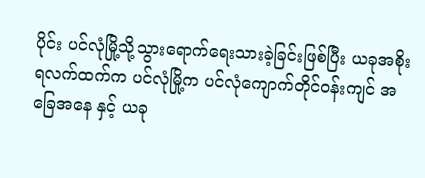ပိုင်း ပင်လုံမြို့သို့သွားရောက်ရေးသားခဲ့ခြင်းဖြစ်ပြီး ယခုအစိုးရလက်ထက်က ပင်လုံမြို့က ပင်လုံကျောက်တိုင်ဝန်းကျင် အခြေအနေ နှင့် ယခု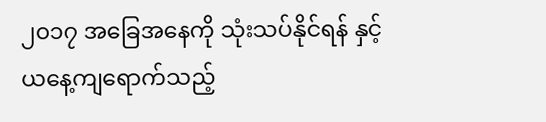၂၀၁၇ အခြေအနေကို သုံးသပ်နိုင်ရန် နှင့် ယနေ့ကျရောက်သည့်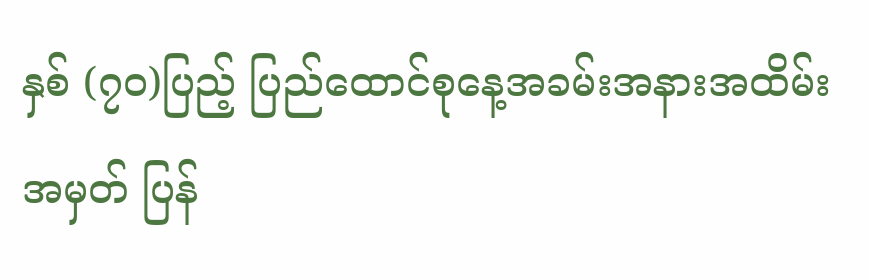နှစ် (၇၀)ပြည့် ပြည်ထောင်စုနေ့အခမ်းအနားအထိမ်းအမှတ် ပြန်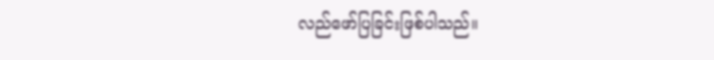လည်ဖော်ပြခြင်းဖြစ်ပါသည်။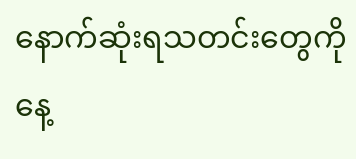နောက်ဆုံးရသတင်းတွေကို နေ့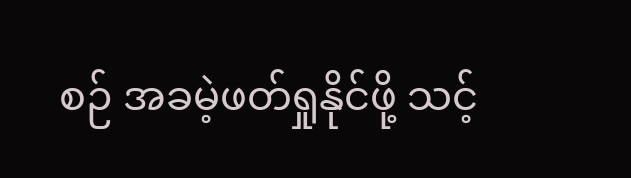စဉ် အခမဲ့ဖတ်ရှုနိုင်ဖို့ သင့်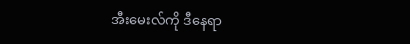အီးမေးလ်ကို ဒီနေရာ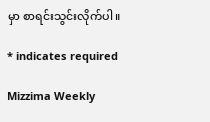မှာ စာရင်းသွင်းလိုက်ပါ။

* indicates required

Mizzima Weekly